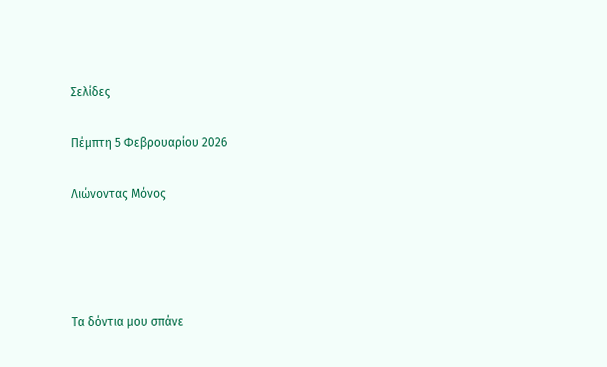Σελίδες

Πέμπτη 5 Φεβρουαρίου 2026

Λιώνοντας Μόνος




Τα δόντια μου σπάνε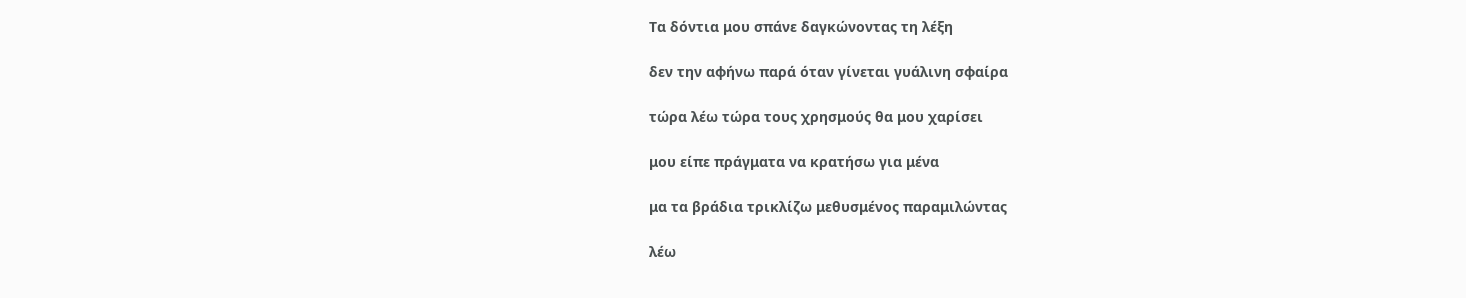Τα δόντια μου σπάνε δαγκώνοντας τη λέξη

δεν την αφήνω παρά όταν γίνεται γυάλινη σφαίρα

τώρα λέω τώρα τους χρησμούς θα μου χαρίσει

μου είπε πράγματα να κρατήσω για μένα

μα τα βράδια τρικλίζω μεθυσμένος παραμιλώντας

λέω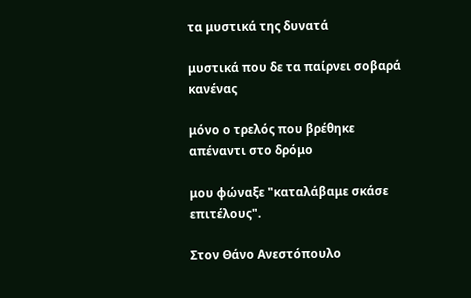τα μυστικά της δυνατά

μυστικά που δε τα παίρνει σοβαρά κανένας

μόνο ο τρελός που βρέθηκε απέναντι στο δρόμο

μου φώναξε "καταλάβαμε σκάσε επιτέλους".

Στον Θάνο Ανεστόπουλο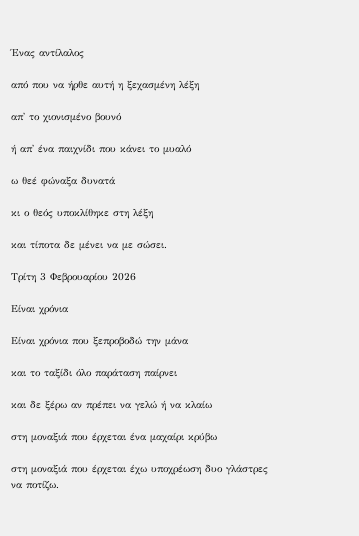Ένας αντίλαλος

από που να ήρθε αυτή η ξεχασμένη λέξη

απ' το χιονισμένο βουνό

ή απ' ένα παιχνίδι που κάνει το μυαλό

ω θεέ φώναξα δυνατά

κι ο θεός υποκλίθηκε στη λέξη

και τίποτα δε μένει να με σώσει.

Τρίτη 3 Φεβρουαρίου 2026

Είναι χρόνια

Είναι χρόνια που ξεπροβοδώ την μάνα

και το ταξίδι όλο παράταση παίρνει

και δε ξέρω αν πρέπει να γελώ ή να κλαίω

στη μοναξιά που έρχεται ένα μαχαίρι κρύβω

στη μοναξιά που έρχεται έχω υποχρέωση δυο γλάστρες να ποτίζω.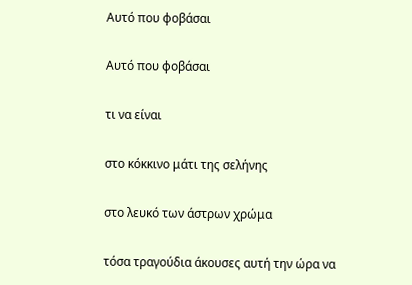Αυτό που φοβάσαι

Αυτό που φοβάσαι

τι να είναι

στο κόκκινο μάτι της σελήνης

στο λευκό των άστρων χρώμα

τόσα τραγούδια άκουσες αυτή την ώρα να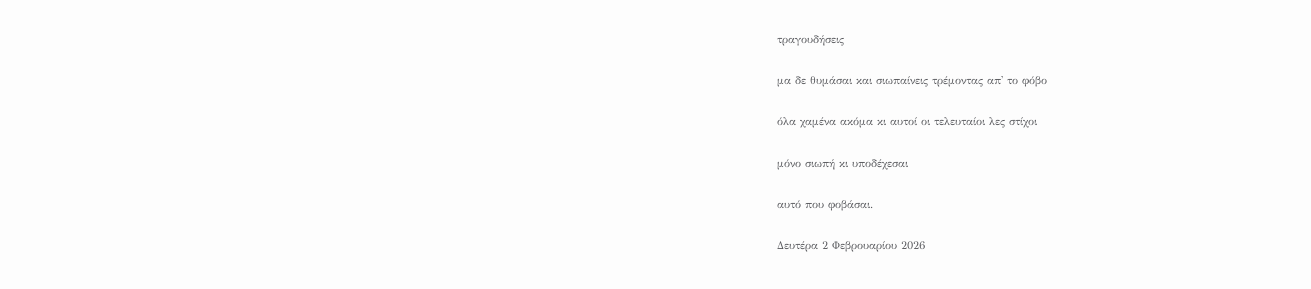τραγουδήσεις

μα δε θυμάσαι και σιωπαίνεις τρέμοντας απ' το φόβο

όλα χαμένα ακόμα κι αυτοί οι τελευταίοι λες στίχοι

μόνο σιωπή κι υποδέχεσαι

αυτό που φοβάσαι.

Δευτέρα 2 Φεβρουαρίου 2026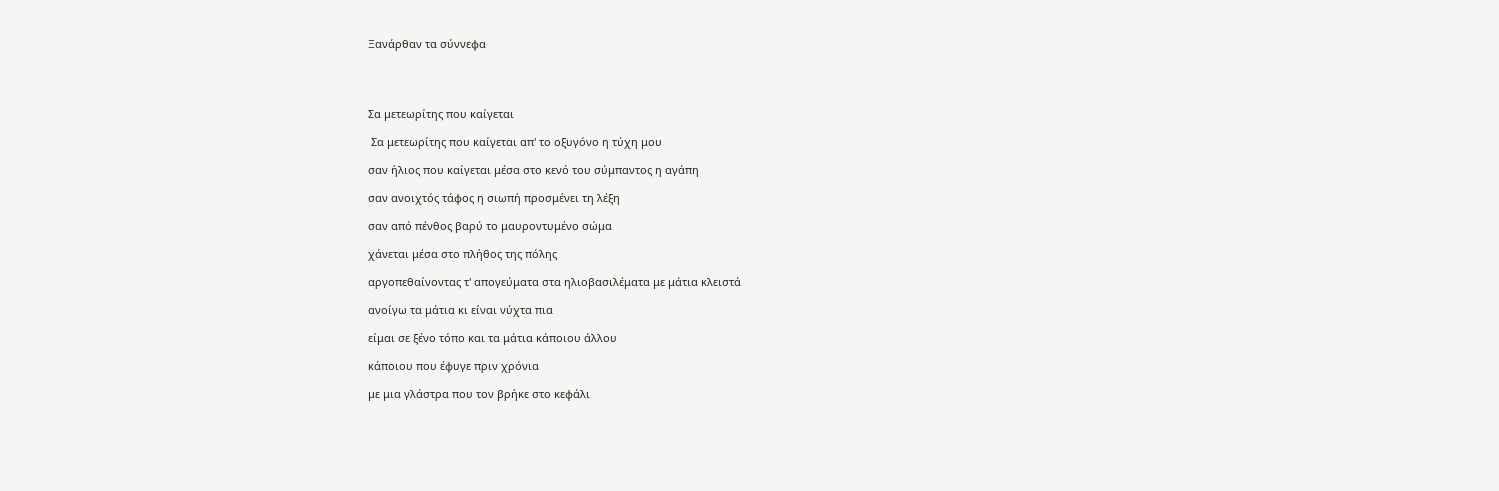Ξανάρθαν τα σύννεφα




Σα μετεωρίτης που καίγεται

 Σα μετεωρίτης που καίγεται απ' το οξυγόνο η τύχη μου

σαν ήλιος που καίγεται μέσα στο κενό του σύμπαντος η αγάπη

σαν ανοιχτός τάφος η σιωπή προσμένει τη λέξη

σαν από πένθος βαρύ το μαυροντυμένο σώμα

χάνεται μέσα στο πλήθος της πόλης

αργοπεθαίνοντας τ' απογεύματα στα ηλιοβασιλέματα με μάτια κλειστά

ανοίγω τα μάτια κι είναι νύχτα πια

είμαι σε ξένο τόπο και τα μάτια κάποιου άλλου

κάποιου που έφυγε πριν χρόνια

με μια γλάστρα που τον βρήκε στο κεφάλι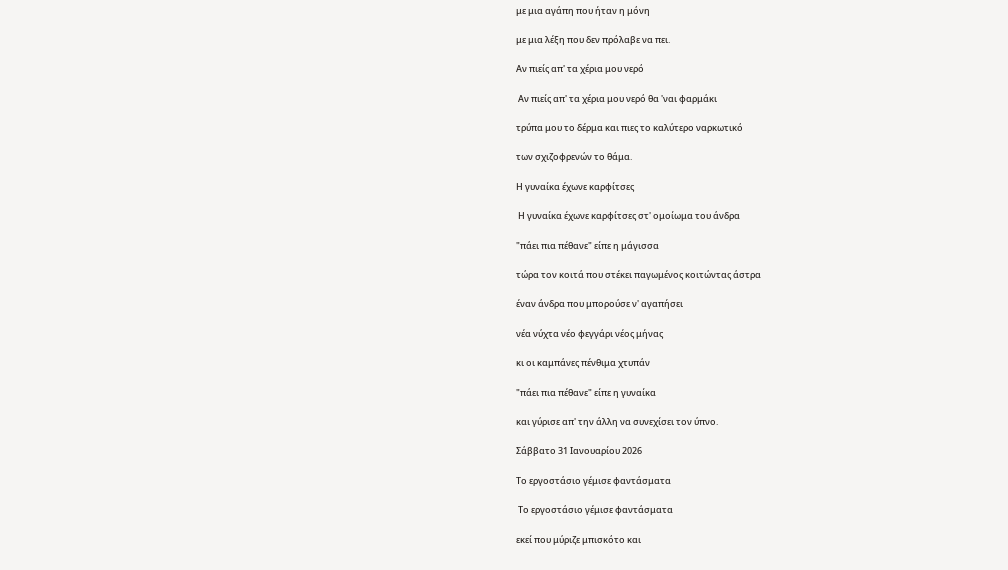με μια αγάπη που ήταν η μόνη

με μια λέξη που δεν πρόλαβε να πει.

Αν πιείς απ' τα χέρια μου νερό

 Αν πιείς απ' τα χέρια μου νερό θα 'ναι φαρμάκι

τρύπα μου το δέρμα και πιες το καλύτερο ναρκωτικό

των σχιζοφρενών το θάμα.

Η γυναίκα έχωνε καρφίτσες

 Η γυναίκα έχωνε καρφίτσες στ' ομοίωμα του άνδρα

"πάει πια πέθανε" είπε η μάγισσα

τώρα τον κοιτά που στέκει παγωμένος κοιτώντας άστρα

έναν άνδρα που μπορούσε ν' αγαπήσει

νέα νύχτα νέο φεγγάρι νέος μήνας

κι οι καμπάνες πένθιμα χτυπάν

"πάει πια πέθανε" είπε η γυναίκα

και γύρισε απ' την άλλη να συνεχίσει τον ύπνο.

Σάββατο 31 Ιανουαρίου 2026

Το εργοστάσιο γέμισε φαντάσματα

 Το εργοστάσιο γέμισε φαντάσματα

εκεί που μύριζε μπισκότο και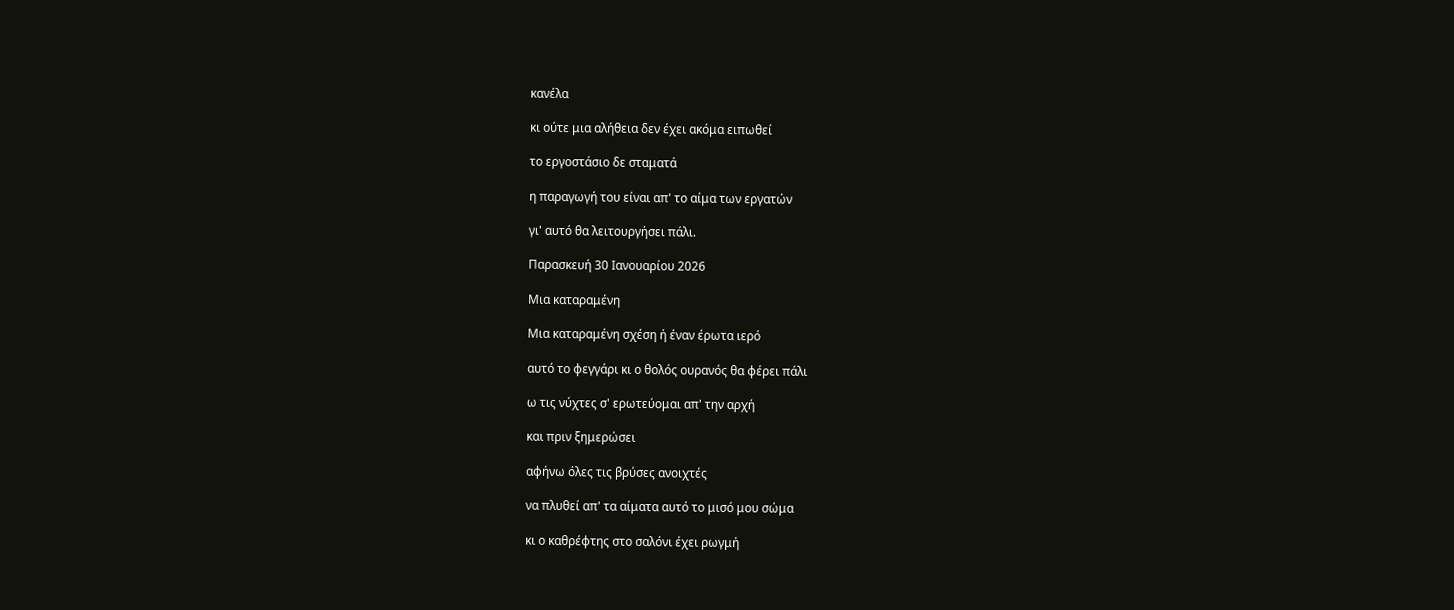κανέλα

κι ούτε μια αλήθεια δεν έχει ακόμα ειπωθεί

το εργοστάσιο δε σταματά

η παραγωγή του είναι απ' το αίμα των εργατών

γι' αυτό θα λειτουργήσει πάλι.

Παρασκευή 30 Ιανουαρίου 2026

Μια καταραμένη

Μια καταραμένη σχέση ή έναν έρωτα ιερό

αυτό το φεγγάρι κι ο θολός ουρανός θα φέρει πάλι

ω τις νύχτες σ' ερωτεύομαι απ' την αρχή

και πριν ξημερώσει

αφήνω όλες τις βρύσες ανοιχτές

να πλυθεί απ' τα αίματα αυτό το μισό μου σώμα

κι ο καθρέφτης στο σαλόνι έχει ρωγμή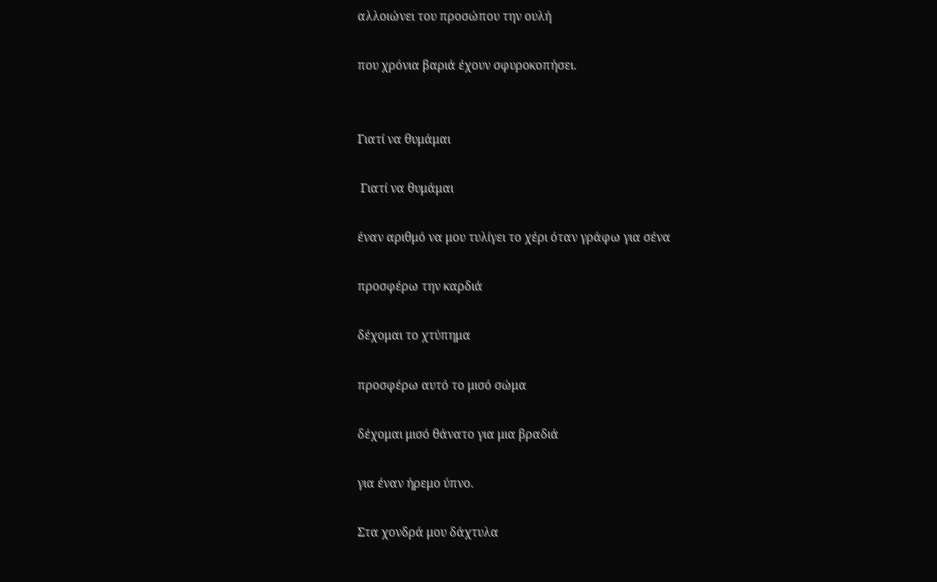αλλοιώνει του προσώπου την ουλή

που χρόνια βαριά έχουν σφυροκοπήσει.


Γιατί να θυμάμαι

 Γιατί να θυμάμαι

έναν αριθμό να μου τυλίγει το χέρι όταν γράφω για σένα

προσφέρω την καρδιά

δέχομαι το χτύπημα

προσφέρω αυτό το μισό σώμα

δέχομαι μισό θάνατο για μια βραδιά

για έναν ήρεμο ύπνο.

Στα χονδρά μου δάχτυλα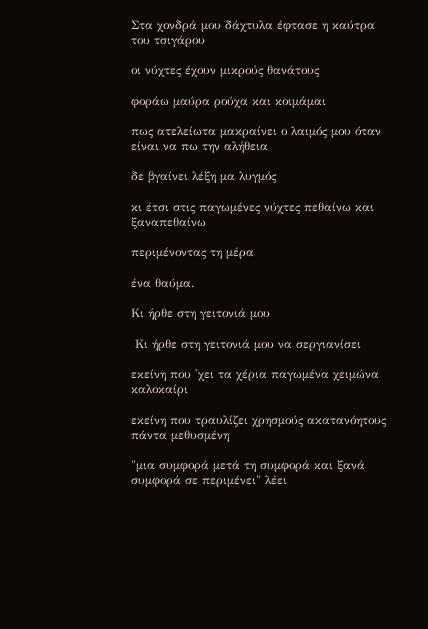Στα χονδρά μου δάχτυλα έφτασε η καύτρα του τσιγάρου

οι νύχτες έχουν μικρούς θανάτους

φοράω μαύρα ρούχα και κοιμάμαι

πως ατελείωτα μακραίνει ο λαιμός μου όταν είναι να πω την αλήθεια

δε βγαίνει λέξη μα λυγμός

κι έτσι στις παγωμένες νύχτες πεθαίνω και ξαναπεθαίνω

περιμένοντας τη μέρα

ένα θαύμα.

Κι ήρθε στη γειτονιά μου

 Κι ήρθε στη γειτονιά μου να σεργιανίσει

εκείνη που 'χει τα χέρια παγωμένα χειμώνα καλοκαίρι

εκείνη που τραυλίζει χρησμούς ακατανόητους πάντα μεθυσμένη

"μια συμφορά μετά τη συμφορά και ξανά συμφορά σε περιμένει" λέει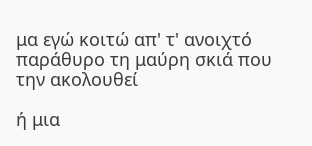μα εγώ κοιτώ απ' τ' ανοιχτό παράθυρο τη μαύρη σκιά που την ακολουθεί

ή μια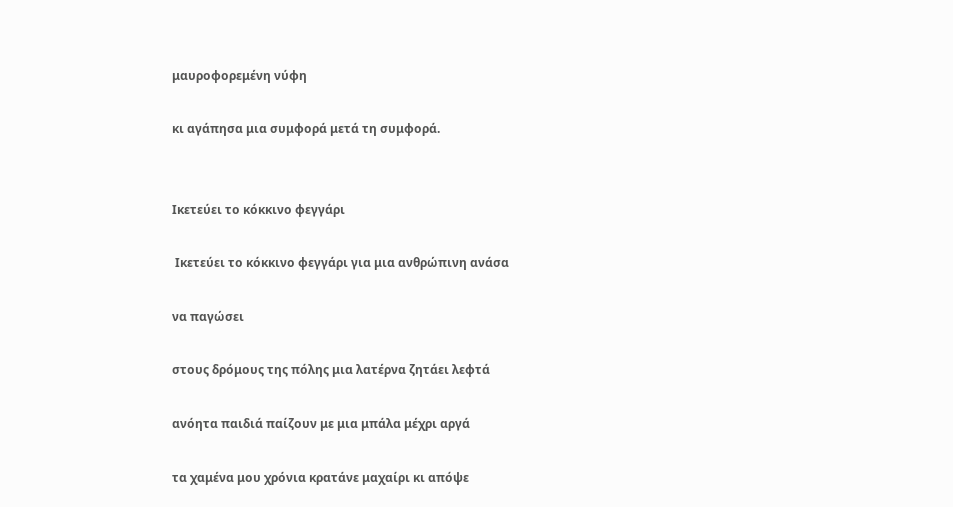μαυροφορεμένη νύφη

κι αγάπησα μια συμφορά μετά τη συμφορά.


Ικετεύει το κόκκινο φεγγάρι

 Ικετεύει το κόκκινο φεγγάρι για μια ανθρώπινη ανάσα

να παγώσει

στους δρόμους της πόλης μια λατέρνα ζητάει λεφτά

ανόητα παιδιά παίζουν με μια μπάλα μέχρι αργά

τα χαμένα μου χρόνια κρατάνε μαχαίρι κι απόψε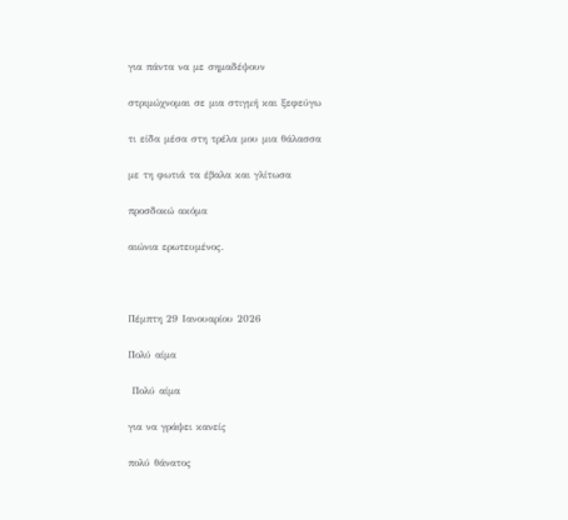για πάντα να με σημαδέψουν

στριμώχνομαι σε μια στιγμή και ξεφεύγω

τι είδα μέσα στη τρέλα μου μια θάλασσα

με τη φωτιά τα έβαλα και γλίτωσα

προσδοκώ ακόμα

αιώνια ερωτευμένος.



Πέμπτη 29 Ιανουαρίου 2026

Πολύ αίμα

 Πολύ αίμα

για να γράψει κανείς

πολύ θάνατος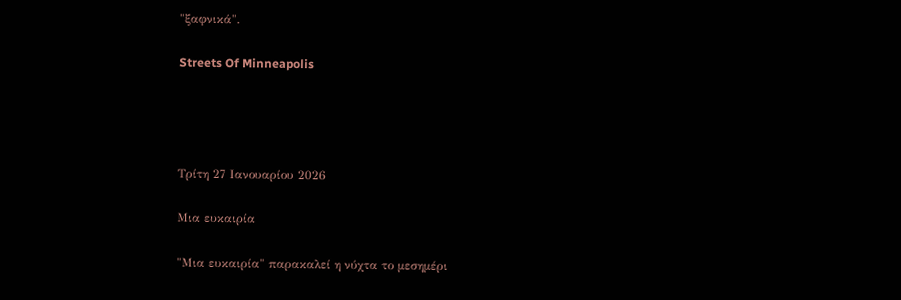"ξαφνικά".

Streets Of Minneapolis




Τρίτη 27 Ιανουαρίου 2026

Μια ευκαιρία

"Μια ευκαιρία" παρακαλεί η νύχτα το μεσημέρι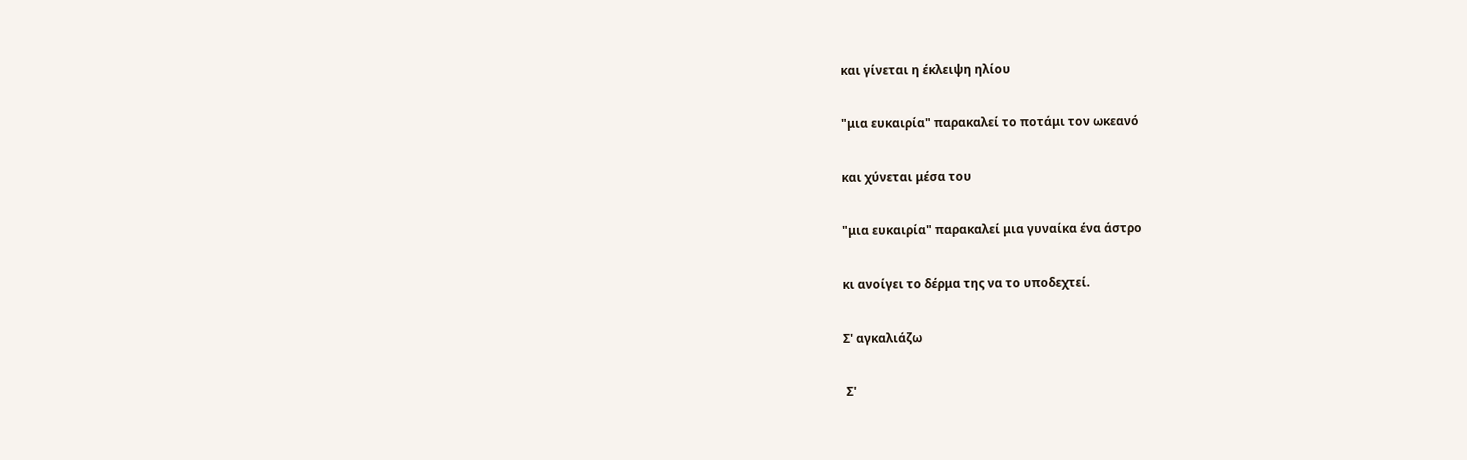και γίνεται η έκλειψη ηλίου

"μια ευκαιρία" παρακαλεί το ποτάμι τον ωκεανό

και χύνεται μέσα του

"μια ευκαιρία" παρακαλεί μια γυναίκα ένα άστρο

κι ανοίγει το δέρμα της να το υποδεχτεί.

Σ' αγκαλιάζω

 Σ'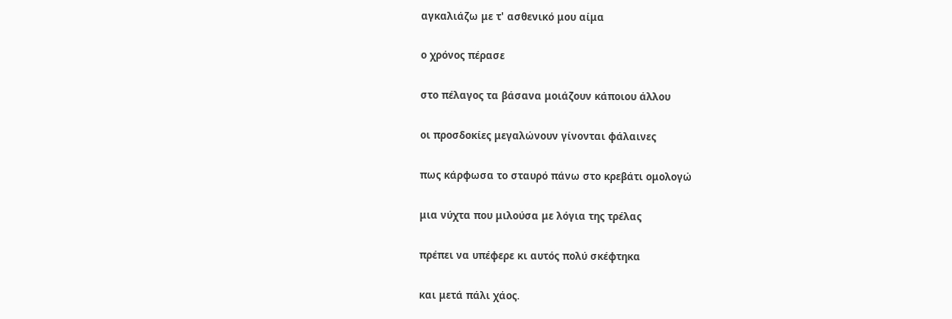αγκαλιάζω με τ' ασθενικό μου αίμα

ο χρόνος πέρασε

στο πέλαγος τα βάσανα μοιάζουν κάποιου άλλου

οι προσδοκίες μεγαλώνουν γίνονται φάλαινες

πως κάρφωσα το σταυρό πάνω στο κρεβάτι ομολογώ

μια νύχτα που μιλούσα με λόγια της τρέλας

πρέπει να υπέφερε κι αυτός πολύ σκέφτηκα

και μετά πάλι χάος.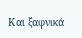Και ξαφνικά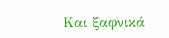Και ξαφνικά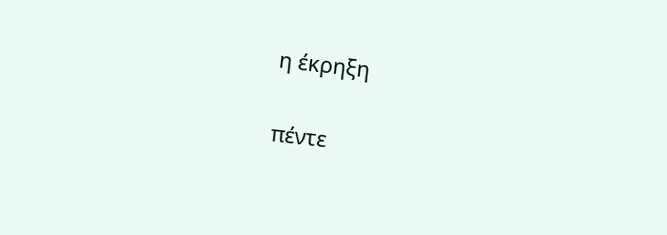η έκρηξη

πέντε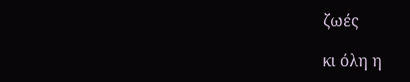ζωές

κι όλη η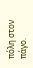πόλη στον πάγο.